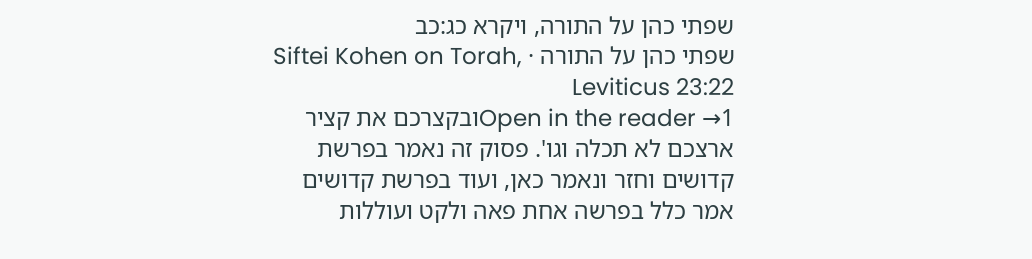שפתי כהן על התורה, ויקרא כג:כב
שפתי כהן על התורה · Siftei Kohen on Torah, Leviticus 23:22
Open in the reader →1ובקצרכם את קציר ארצכם לא תכלה וגו'. פסוק זה נאמר בפרשת קדושים וחזר ונאמר כאן, ועוד בפרשת קדושים אמר כלל בפרשה אחת פאה ולקט ועוללות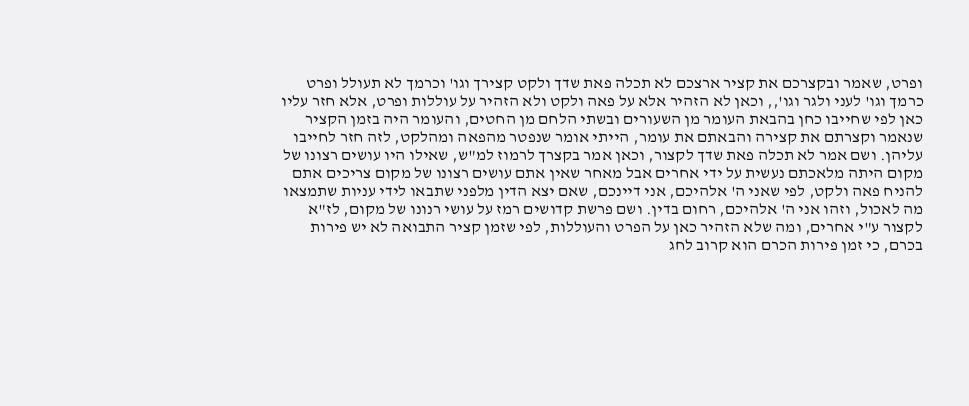ופרט, שאמר ובקצרכם את קציר ארצכם לא תכלה פאת שדך ולקט קצירך וגו' וכרמך לא תעולל ופרט כרמך וגו' לעני ולגר וגו',, וכאן לא הזהיר אלא על פאה ולקט ולא הזהיר על עוללות ופרט, אלא חזר עליו כאן לפי שחייבו כחן בהבאת העומר מן השעורים ובשתי הלחם מן החטים, והעומר היה בזמן הקציר שנאמר וקצרתם את קצירה והבאתם את עומר, הייתי אומר שנפטר מהפאה ומהלקט, לזה חזר לחייבו עליהן. ושם אמר לא תכלה פאת שדך לקצור, וכאן אמר בקצרך לרמוז למ"ש, שאילו היו עושים רצונו של מקום היתה מלאכתם נעשית על ידי אחרים אבל מאחר שאין אתם עושים רצונו של מקום צריכים אתם להניח פאה ולקט, לפי שאני ה' אלהיכם, אני דיינכם, שאם יצא הדין מלפני שתבאו לידי עניות שתמצאו מה לאכול, וזהו אני ה' אלהיכם, רחום בדין. ושם פרשת קדושים רמז על עושי רנונו של מקום, לז"א לקצור ע"י אחרים, ומה שלא הזהיר כאן על הפרט והעוללות, לפי שזמן קציר התבואה לא יש פירות בכרם, כי זמן פירות הכרם הוא קרוב לחג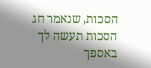הסכות, שנאמר חג הסכות תעשה לך באספך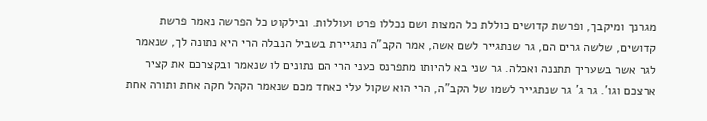מגרנך ומיקבך, ופרשת קדושים כוללת כל המצות ושם נכללו פרט ועוללות. ובילקוט כל הפרשה נאמר פרשת קדושים, שלשה גרים הם, גר שנתגייר לשם אשה, אמר הקב"ה נתגיירת בשביל הנבלה הרי היא נתונה לך, שנאמר לגר אשר בשעריך תתננה ואכלה. גר שני בא להיותו מתפרנס כעני הרי הם נתונים לו שנאמר ובקצרכם את קציר ארצכם וגו'. גר ג' גר שנתגייר לשמו של הקב"ה, הרי הוא שקול עלי כאחד מכם שנאמר הקהל חקה אחת ותורה אחת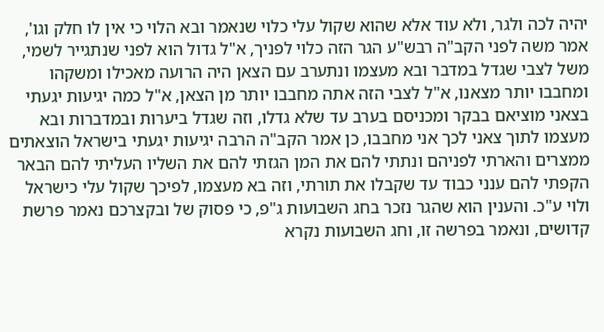יהיה לכה ולגר, ולא עוד אלא שהוא שקול עלי כלוי שנאמר ובא הלוי כי אין לו חלק וגו', אמר משה לפני הקב"ה רבש"ע הגר הזה כלוי לפניך, א"ל גדול הוא לפני שנתגייר לשמי, משל לצבי שגדל במדבר ובא מעצמו ונתערב עם הצאן היה הרועה מאכילו ומשקהו ומחבבו יותר מצאנו, א"ל לצבי הזה אתה מחבבו יותר מן הצאן, א"ל כמה יגיעות יגעתי בצאני מוציאם בבקר ומכניסם בערב עד שלא גדלו, וזה שגדל ביערות ובמדברות ובא מעצמו לתוך צאני לכך אני מחבבו, כן אמר הקב"ה הרבה יגיעות יגעתי בישראל הוצאתים ממצרים והארתי לפניהם ונתתי להם את המן הגזתי להם את השליו העליתי להם הבאר הקפתי להם ענני כבוד עד שקבלו את תורתי, וזה בא מעצמו, לפיכך שקול עלי כישראל ולוי ע"כ. והענין הוא שהגר נזכר בחג השבועות ג"פ, כי פסוק של ובקצרכם נאמר פרשת קדושים, ונאמר בפרשה זו, וחג השבועות נקרא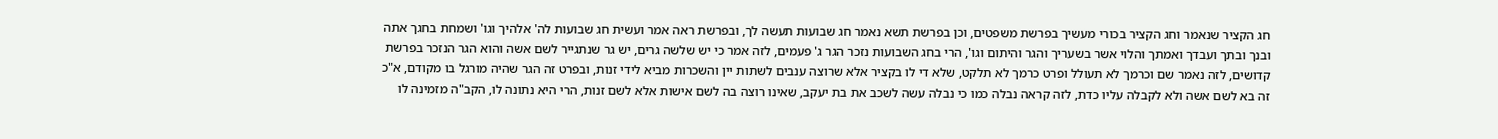חג הקציר שנאמר וחג הקציר בכורי מעשיך בפרשת משפטים, וכן בפרשת תשא נאמר חג שבועות תעשה לך, ובפרשת ראה אמר ועשית חג שבועות לה' אלהיך וגו' ושמחת בחגך אתה ובנך ובתך ועבדך ואמתך והלוי אשר בשעריך והגר והיתום וגו', הרי בחג השבועות נזכר הגר ג' פעמים, לזה אמר כי יש שלשה גרים, יש גר שנתגייר לשם אשה והוא הגר הנזכר בפרשת קדושים, לזה נאמר שם וכרמך לא תעולל ופרט כרמך לא תלקט, שלא די לו בקציר אלא שרוצה ענבים לשתות יין והשכרות מביא לידי זנות, ובפרט זה הגר שהיה מורגל בו מקודם, א"כ זה בא לשם אשה ולא לקבלה עליו כדת, לזה קראה נבלה כמו כי נבלה עשה לשכב את בת יעקב, שאינו רוצה בה לשם אישות אלא לשם זנות, הרי היא נתונה לו, הקב"ה מזמינה לו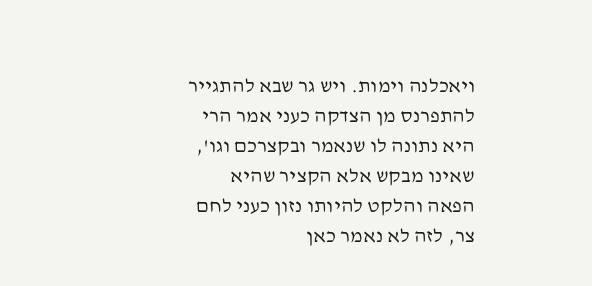ויאכלנה וימות. ויש גר שבא להתגייר להתפרנס מן הצדקה כעני אמר הרי היא נתונה לו שנאמר ובקצרכם וגו', שאינו מבקש אלא הקציר שהיא הפאה והלקט להיותו נזון כעני לחם צר, לזה לא נאמר כאן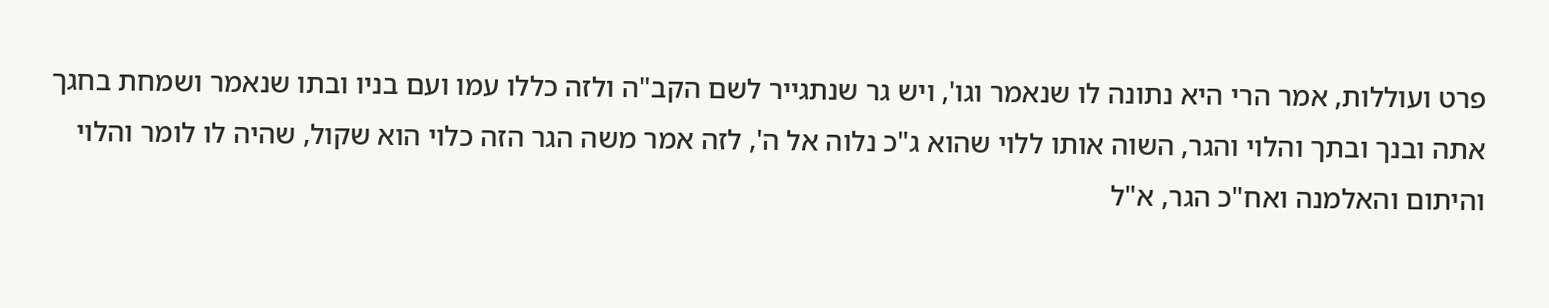פרט ועוללות, אמר הרי היא נתונה לו שנאמר וגו', ויש גר שנתגייר לשם הקב"ה ולזה כללו עמו ועם בניו ובתו שנאמר ושמחת בחגך אתה ובנך ובתך והלוי והגר, השוה אותו ללוי שהוא ג"כ נלוה אל ה', לזה אמר משה הגר הזה כלוי הוא שקול, שהיה לו לומר והלוי והיתום והאלמנה ואח"כ הגר, א"ל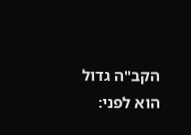הקב"ה גדול הוא לפני: